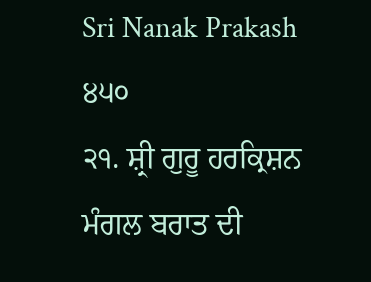Sri Nanak Prakash
੪੫੦
੨੧. ਸ਼੍ਰੀ ਗੁਰੂ ਹਰਕ੍ਰਿਸ਼ਨ ਮੰਗਲ ਬਰਾਤ ਦੀ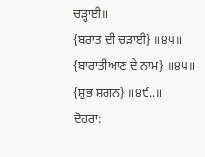ਚੜ੍ਹਾਈ॥
{ਬਰਾਤ ਦੀ ਚੜਾਈ} ॥੪੫॥
{ਬਾਰਾਤੀਆਣ ਦੇ ਨਾਮ} ॥੪੫॥
{ਸ਼ੁਭ ਸ਼ਗਨ} ॥੪੯..॥
ਦੋਹਰਾ: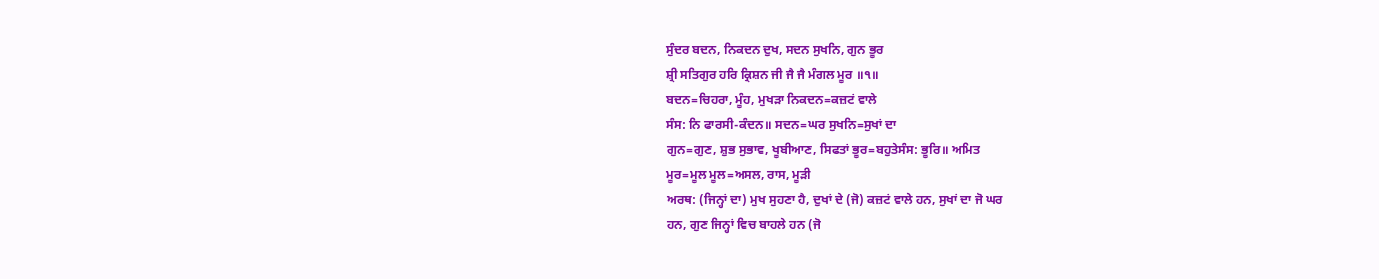ਸੁੰਦਰ ਬਦਨ, ਨਿਕਦਨ ਦੁਖ, ਸਦਨ ਸੁਖਨਿ, ਗੁਨ ਭੂਰ
ਸ਼੍ਰੀ ਸਤਿਗੁਰ ਹਰਿ ਕ੍ਰਿਸ਼ਨ ਜੀ ਜੈ ਜੈ ਮੰਗਲ ਮੂਰ ॥੧॥
ਬਦਨ=ਚਿਹਰਾ, ਮੂੰਹ, ਮੁਖੜਾ ਨਿਕਦਨ=ਕਜ਼ਟਂ ਵਾਲੇ
ਸੰਸ: ਨਿ ਫਾਰਸੀ-ਕੰਦਨ॥ ਸਦਨ=ਘਰ ਸੁਖਨਿ=ਸੁਖਾਂ ਦਾ
ਗੁਨ=ਗੁਣ, ਸ਼ੁਭ ਸੁਭਾਵ, ਖੂਬੀਆਣ, ਸਿਫਤਾਂ ਭੂਰ=ਬਹੁਤੇਸੰਸ: ਭੂਰਿ॥ ਅਮਿਤ
ਮੂਰ=ਮੂਲ ਮੂਲ=ਅਸਲ, ਰਾਸ, ਮੂੜੀ
ਅਰਥ: (ਜਿਨ੍ਹਾਂ ਦਾ) ਮੁਖ ਸੁਹਣਾ ਹੈ, ਦੁਖਾਂ ਦੇ (ਜੋ) ਕਜ਼ਟਂ ਵਾਲੇ ਹਨ, ਸੁਖਾਂ ਦਾ ਜੋ ਘਰ
ਹਨ, ਗੁਣ ਜਿਨ੍ਹਾਂ ਵਿਚ ਬਾਹਲੇ ਹਨ (ਜੋ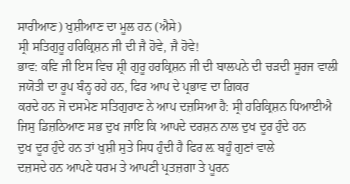ਸਾਰੀਆਣ) ਖੁਸ਼ੀਆਣ ਦਾ ਮੂਲ ਹਨ (ਐਸੇ)
ਸ੍ਰੀ ਸਤਿਗੁਰੂ ਹਰਿਕ੍ਰਿਸ਼ਨ ਜੀ ਦੀ ਜੈ ਹੋਵੇ, ਜੈ ਹੋਵੇ!
ਭਾਵ: ਕਵਿ ਜੀ ਇਸ ਵਿਚ ਸ਼੍ਰੀ ਗੁਰੂ ਹਰਕ੍ਰਿਸ਼ਨ ਜੀ ਦੀ ਬਾਲਪਨੇ ਦੀ ਚੜਦੀ ਸੂਰਜ ਵਾਲੀ
ਜਯੋਤੀ ਦਾ ਰੂਪ ਬੰਨ੍ਹ ਰਹੇ ਹਨ, ਫਿਰ ਆਪ ਦੇ ਪ੍ਰਭਾਵ ਦਾ ਗ਼ਿਕਰ
ਕਰਦੇ ਹਨ ਜੋ ਦਸਮੇਣ ਸਤਿਗੁਰਾਣ ਨੇ ਆਪ ਦਜ਼ਸਿਆ ਹੈ: ਸ੍ਰੀ ਹਰਿਕ੍ਰਿਸ਼ਨ ਧਿਆਈਐ
ਜਿਸੁ ਡਿਜ਼ਠਿਆਣ ਸਭ ਦੁਖ ਜਾਇ ਕਿ ਆਪਦੇ ਦਰਸ਼ਨ ਨਾਲ ਦੁਖ ਦੂਰ ਹੁੰਦੇ ਹਨ
ਦੁਖ ਦੂਰ ਹੁੰਦੇ ਹਨ ਤਾਂ ਖੁਸ਼ੀ ਸੁਤੇ ਸਿਧ ਹੁੰਦੀ ਹੈ ਫਿਰ ਲ਼ ਬਹੂੰ ਗੁਣਾਂ ਵਾਲੇ
ਦਜ਼ਸਦੇ ਹਨ ਆਪਣੇ ਧਰਮ ਤੇ ਆਪਣੀ ਪ੍ਰਤਜ਼ਗਾ ਤੇ ਪੂਰਨ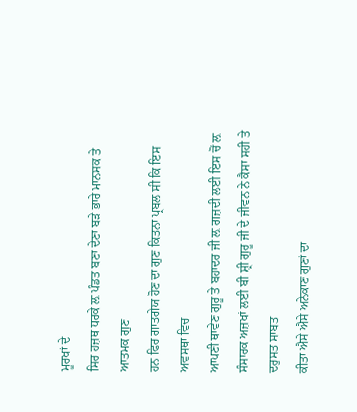ਮੂਰਖਾਂ ਦੇ
ਸਿਰ ਹਜ਼ਥ ਧਰਕੇ ਲ਼ ਪੰਡਤ ਬਣਾ ਦੇਣਾ ਬੜੇ ਭਾਰੇ ਮਾਨਸਕ ਤੇ ਆਤਮਕ ਗੁਣ
ਹਨ ਫਿਰ ਗਾਤਗੇਯ ਹੋਣ ਦਾ ਗੁਣ ਕਿਤਨਾ ਪ੍ਰਬਲ ਸੀ ਕਿ ਇਸ ਅਵਸਥਾ ਵਿਚ
ਆਪਣੀ ਥਾਵੇਣ ਗੁਰੂ ਤੇ ਬਹਾਦਰ ਜੀ ਲ਼ ਗਜ਼ਦੀ ਲਈ ਇਸ ਚੋਂ ਲ਼
ਸੰਸਾਰਕ ਅਜ਼ਖਾਂ ਲਈ ਬੀ ਸ਼੍ਰੀ ਗੁਰੂ ਜੀ ਦੇ ਜੀਵਨ ਨੇ ਕੈਸਾ ਸਹੀ ਤੇ ਦਰੁਸਤ ਸਾਬਤ
ਕੀਤਾ ਐਸੇ ਐਸੇ ਅਨੇਕਾਣ ਗੁਣਾਂ ਦਾ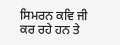ਸਿਮਰਨ ਕਵਿ ਜੀ ਕਰ ਰਹੇ ਹਨ ਤੇ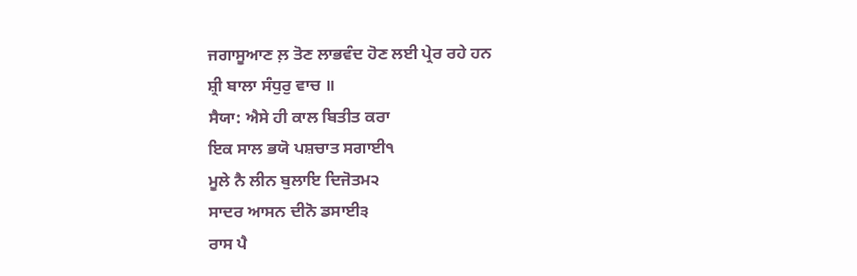ਜਗਾਸੂਆਣ ਲ਼ ਤੋਣ ਲਾਭਵੰਦ ਹੋਣ ਲਈ ਪ੍ਰੇਰ ਰਹੇ ਹਨ
ਸ਼੍ਰੀ ਬਾਲਾ ਸੰਧੁਰੁ ਵਾਚ ॥
ਸੈਯਾ: ਐਸੇ ਹੀ ਕਾਲ ਬਿਤੀਤ ਕਰਾ
ਇਕ ਸਾਲ ਭਯੋ ਪਸ਼ਚਾਤ ਸਗਾਈ੧
ਮੂਲੇ ਨੈ ਲੀਨ ਬੁਲਾਇ ਦਿਜੋਤਮ੨
ਸਾਦਰ ਆਸਨ ਦੀਨੋ ਡਸਾਈ੩
ਰਾਸ ਪੈ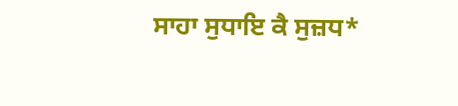ਸਾਹਾ ਸੁਧਾਇ ਕੈ ਸੁਜ਼ਧ*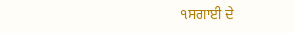੧ਸਗਾਈ ਦੇ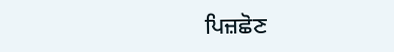ਪਿਜ਼ਛੋਣ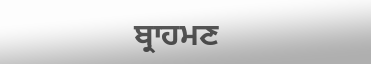ਬ੍ਰਾਹਮਣ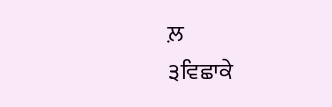ਲ਼
੩ਵਿਛਾਕੇ